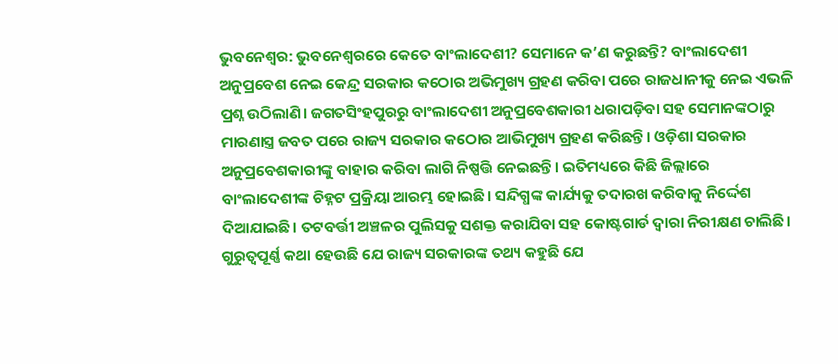ଭୁବନେଶ୍ବର: ଭୁବନେଶ୍ବରରେ କେତେ ବାଂଲାଦେଶୀ? ସେମାନେ କ’ଣ କରୁଛନ୍ତି? ବାଂଲାଦେଶୀ ଅନୁପ୍ରବେଶ ନେଇ କେନ୍ଦ୍ର ସରକାର କଠୋର ଅଭିମୁଖ୍ୟ ଗ୍ରହଣ କରିବା ପରେ ରାଜଧାନୀକୁ ନେଇ ଏଭଳି ପ୍ରଶ୍ନ ଉଠିଲାଣି। ଜଗତସିଂହପୁରରୁ ବାଂଲାଦେଶୀ ଅନୁପ୍ରବେଶକାରୀ ଧରାପଡ଼ିବା ସହ ସେମାନଙ୍କଠାରୁ ମାରଣାସ୍ତ୍ର ଜବତ ପରେ ରାଜ୍ୟ ସରକାର କଠୋର ଆଭିମୁଖ୍ୟ ଗ୍ରହଣ କରିଛନ୍ତି। ଓଡ଼ିଶା ସରକାର ଅନୁପ୍ରବେଶକାରୀଙ୍କୁ ବାହାର କରିବା ଲାଗି ନିଷ୍ପତ୍ତି ନେଇଛନ୍ତି। ଇତିମଧ୍ୟରେ କିଛି ଜିଲ୍ଲାରେ ବାଂଲାଦେଶୀଙ୍କ ଚିହ୍ନଟ ପ୍ରକ୍ରିୟା ଆରମ୍ଭ ହୋଇଛି। ସନ୍ଦିଗ୍ଧଙ୍କ କାର୍ଯ୍ୟକୁ ତଦାରଖ କରିବାକୁ ନିର୍ଦ୍ଦେଶ ଦିଆଯାଇଛି। ତଟବର୍ତ୍ତୀ ଅଞ୍ଚଳର ପୁଲିସକୁ ସଶକ୍ତ କରାଯିବା ସହ କୋଷ୍ଟଗାର୍ଡ ଦ୍ବାରା ନିରୀକ୍ଷଣ ଚାଲିଛି। ଗୁରୁତ୍ବପୂର୍ଣ୍ଣ କଥା ହେଉଛି ଯେ ରାଜ୍ୟ ସରକାରଙ୍କ ତଥ୍ୟ କହୁଛି ଯେ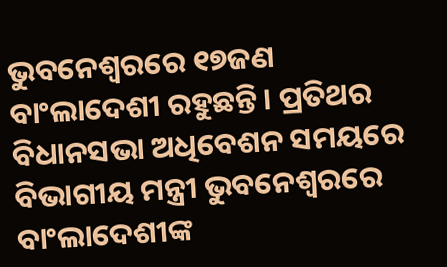ଭୁବନେଶ୍ବରରେ ୧୭ଜଣ ବାଂଲାଦେଶୀ ରହୁଛନ୍ତି। ପ୍ରତିଥର ବିଧାନସଭା ଅଧିବେଶନ ସମୟରେ ବିଭାଗୀୟ ମନ୍ତ୍ରୀ ଭୁବନେଶ୍ବରରେ ବାଂଲାଦେଶୀଙ୍କ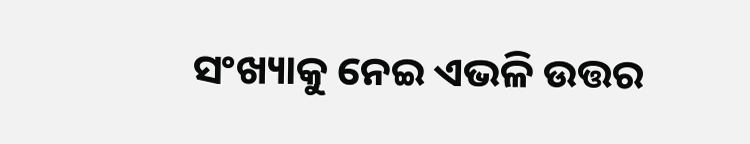ସଂଖ୍ୟାକୁ ନେଇ ଏଭଳି ଉତ୍ତର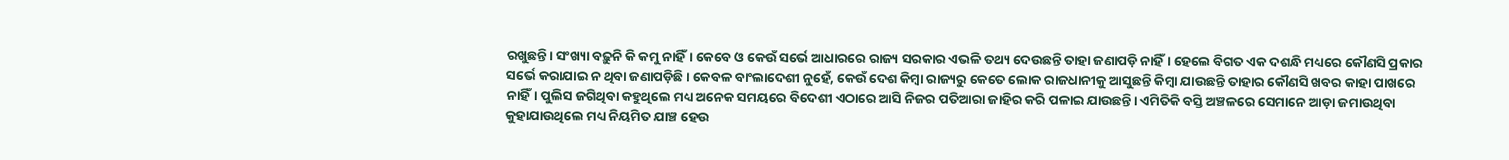ରଖୁଛନ୍ତି। ସଂଖ୍ୟା ବଢ଼ୁନି କି କମୁ ନାହିଁ। କେବେ ଓ କେଉଁ ସର୍ଭେ ଆଧାରରେ ରାଜ୍ୟ ସରକାର ଏଭଳି ତଥ୍ୟ ଦେଉଛନ୍ତି ତାହା ଜଣାପଡ଼ି ନାହିଁ। ହେଲେ ବିଗତ ଏକ ଦଶନ୍ଧି ମଧ୍ୟରେ କୌଣସି ପ୍ରକାର ସର୍ଭେ କରାଯାଇ ନ ଥିବା ଜଣାପଡ଼ିଛି। କେବଳ ବାଂଲାଦେଶୀ ନୁହେଁ, କେଉଁ ଦେଶ କିମ୍ବା ରାଜ୍ୟରୁ କେତେ ଲୋକ ରାଜଧାନୀକୁ ଆସୁଛନ୍ତି କିମ୍ବା ଯାଉଛନ୍ତି ତାହାର କୌଣସି ଖବର କାହା ପାଖରେ ନାହିଁ। ପୁଲିସ ଜଗିଥିବା କହୁଥିଲେ ମଧ୍ୟ ଅନେକ ସମୟରେ ବିଦେଶୀ ଏଠାରେ ଆସି ନିଜର ପତିଆରା ଜାହିର କରି ପଳାଇ ଯାଉଛନ୍ତି। ଏମିତିକି ବସ୍ତି ଅଞ୍ଚଳରେ ସେମାନେ ଆଡ଼ା ଜମାଉଥିବା କୁହାଯାଉଥିଲେ ମଧ୍ୟ ନିୟମିତ ଯାଞ୍ଚ ହେଉ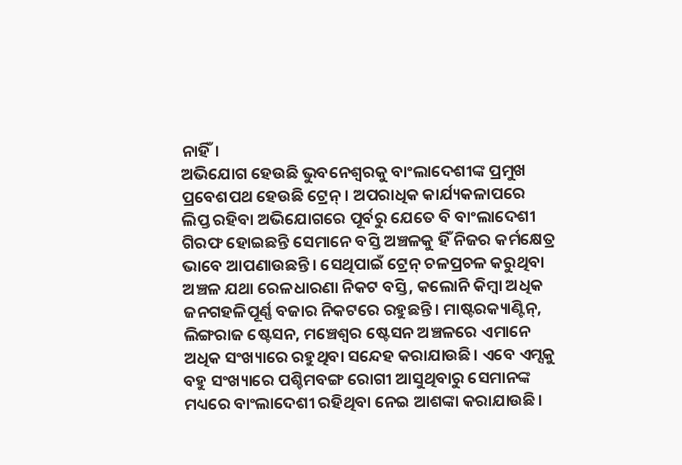ନାହିଁ।
ଅଭିଯୋଗ ହେଉଛି ଭୁବନେଶ୍ବରକୁ ବାଂଲାଦେଶୀଙ୍କ ପ୍ରମୁଖ ପ୍ରବେଶପଥ ହେଉଛି ଟ୍ରେନ୍। ଅପରାଧିକ କାର୍ଯ୍ୟକଳାପରେ ଲିପ୍ତ ରହିବା ଅଭିଯୋଗରେ ପୂର୍ବରୁ ଯେତେ ବି ବାଂଲାଦେଶୀ ଗିରଫ ହୋଇଛନ୍ତି ସେମାନେ ବସ୍ତି ଅଞ୍ଚଳକୁ ହିଁ ନିଜର କର୍ମକ୍ଷେତ୍ର ଭାବେ ଆପଣାଉଛନ୍ତି। ସେଥିପାଇଁ ଟ୍ରେନ୍ ଚଳପ୍ରଚଳ କରୁଥିବା ଅଞ୍ଚଳ ଯଥା ରେଳଧାରଣା ନିକଟ ବସ୍ତି, କଲୋନି କିମ୍ବା ଅଧିକ ଜନଗହଳିପୂର୍ଣ୍ଣ ବଜାର ନିକଟରେ ରହୁଛନ୍ତି। ମାଷ୍ଟରକ୍ୟାଣ୍ଟିନ୍, ଲିଙ୍ଗରାଜ ଷ୍ଟେସନ, ମଞ୍ଚେଶ୍ବର ଷ୍ଟେସନ ଅଞ୍ଚଳରେ ଏମାନେ ଅଧିକ ସଂଖ୍ୟାରେ ରହୁଥିବା ସନ୍ଦେହ କରାଯାଉଛି। ଏବେ ଏମ୍ସକୁ ବହୁ ସଂଖ୍ୟାରେ ପଶ୍ଚିମବଙ୍ଗ ରୋଗୀ ଆସୁଥିବାରୁ ସେମାନଙ୍କ ମଧ୍ୟରେ ବାଂଲାଦେଶୀ ରହିଥିବା ନେଇ ଆଶଙ୍କା କରାଯାଉଛି।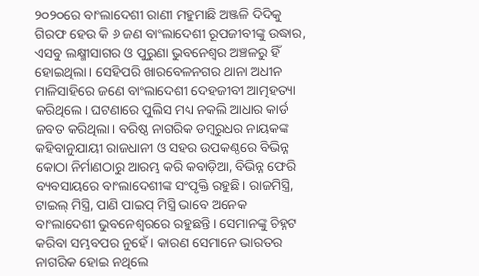୨୦୨୦ରେ ବାଂଲାଦେଶୀ ରାଣୀ ମହୁମାଛି ଅଞ୍ଜଳି ଦିଦିକୁ ଗିରଫ ହେଉ କି ୬ ଜଣ ବାଂଲାଦେଶୀ ରୂପଜୀବୀଙ୍କୁ ଉଦ୍ଧାର, ଏସବୁ ଲକ୍ଷ୍ମୀସାଗର ଓ ପୁରୁଣା ଭୁବନେଶ୍ବର ଅଞ୍ଚଳରୁ ହିଁ ହୋଇଥିଲା। ସେହିପରି ଖାରବେଳନଗର ଥାନା ଅଧୀନ ମାଳିସାହିରେ ଜଣେ ବାଂଲାଦେଶୀ ଦେହଜୀବୀ ଆତ୍ମହତ୍ୟା କରିଥିଲେ। ଘଟଣାରେ ପୁଲିସ ମଧ୍ୟ ନକଲି ଆଧାର କାର୍ଡ ଜବତ କରିଥିଲା। ବରିଷ୍ଠ ନାଗରିକ ଡମ୍ବରୁଧର ନାୟକଙ୍କ କହିବାନୁଯାୟୀ ରାଜଧାନୀ ଓ ସହର ଉପକଣ୍ଠରେ ବିଭିନ୍ନ କୋଠା ନିର୍ମାଣଠାରୁ ଆରମ୍ଭ କରି କବାଡ଼ିଆ, ବିଭିନ୍ନ ଫେରି ବ୍ୟବସାୟରେ ବାଂଲାଦେଶୀଙ୍କ ସଂପୃକ୍ତି ରହୁଛି। ରାଜମିସ୍ତ୍ରି, ଟାଇଲ୍ ମିସ୍ତ୍ରି, ପାଣି ପାଇପ୍ ମିସ୍ତ୍ରି ଭାବେ ଅନେକ ବାଂଲାଦେଶୀ ଭୁବନେଶ୍ବରରେ ରହୁଛନ୍ତି। ସେମାନଙ୍କୁ ଚିହ୍ନଟ କରିବା ସମ୍ଭବପର ନୁହେଁ। କାରଣ ସେମାନେ ଭାରତର ନାଗରିକ ହୋଇ ନଥିଲେ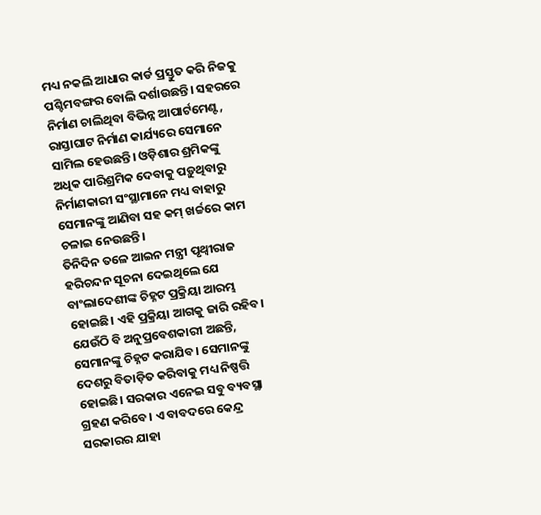ମଧ୍ୟ ନକଲି ଆଧାର କାର୍ଡ ପ୍ରସ୍ତୁତ କରି ନିଜକୁ ପଶ୍ଚିମବଙ୍ଗର ବୋଲି ଦର୍ଶାଉଛନ୍ତି। ସହରରେ ନିର୍ମାଣ ଚାଲିଥିବା ବିଭିନ୍ନ ଆପାର୍ଟମେଣ୍ଟ, ରାସ୍ତାଘାଟ ନିର୍ମାଣ କାର୍ଯ୍ୟରେ ସେମାନେ ସାମିଲ ହେଉଛନ୍ତି। ଓଡ଼ିଶାର ଶ୍ରମିକଙ୍କୁ ଅଧିକ ପାରିଶ୍ରମିକ ଦେବାକୁ ପଡ଼ୁଥିବାରୁ ନିର୍ମାଣକାରୀ ସଂସ୍ଥାମାନେ ମଧ୍ୟ ବାହାରୁ ସେମାନଙ୍କୁ ଆଣିବା ସହ କମ୍ ଖର୍ଚ୍ଚରେ କାମ ଚଳାଇ ନେଉଛନ୍ତି।
ତିନିଦିନ ତଳେ ଆଇନ ମନ୍ତ୍ରୀ ପୃଥ୍ବୀରାଜ ହରିଚନ୍ଦନ ସୂଚନା ଦେଇଥିଲେ ଯେ ବାଂଲାଦେଶୀଙ୍କ ଚିହ୍ନଟ ପ୍ରକ୍ରିୟା ଆରମ୍ଭ ହୋଇଛି। ଏହି ପ୍ରକ୍ରିୟା ଆଗକୁ ଜାରି ରହିବ। ଯେଉଁଠି ବି ଅନୁପ୍ରବେଶକାରୀ ଅଛନ୍ତି, ସେମାନଙ୍କୁ ଚିହ୍ନଟ କରାଯିବ। ସେମାନଙ୍କୁ ଦେଶରୁ ବିତାଡ଼ିତ କରିବାକୁ ମଧ୍ୟ ନିଷ୍ପତ୍ତି ହୋଇଛି। ସରକାର ଏନେଇ ସବୁ ବ୍ୟବସ୍ଥା ଗ୍ରହଣ କରିବେ। ଏ ବାବଦରେ କେନ୍ଦ୍ର ସରକାରର ଯାହା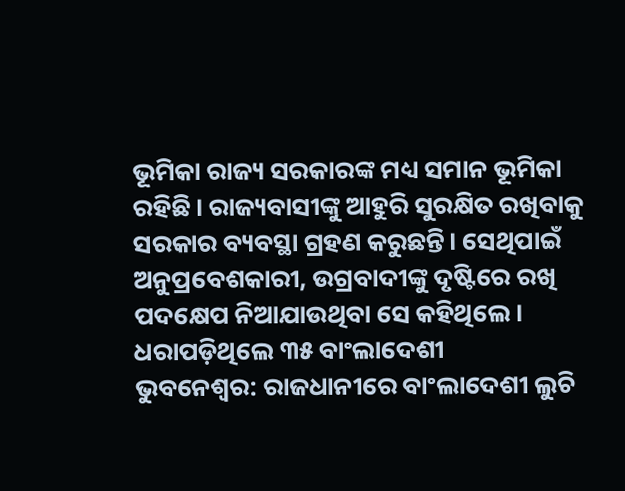ଭୂମିକା ରାଜ୍ୟ ସରକାରଙ୍କ ମଧ୍ୟ ସମାନ ଭୂମିକା ରହିଛି। ରାଜ୍ୟବାସୀଙ୍କୁ ଆହୁରି ସୁରକ୍ଷିତ ରଖିବାକୁ ସରକାର ବ୍ୟବସ୍ଥା ଗ୍ରହଣ କରୁଛନ୍ତି। ସେଥିପାଇଁ ଅନୁପ୍ରବେଶକାରୀ, ଉଗ୍ରବାଦୀଙ୍କୁ ଦୃଷ୍ଟିରେ ରଖି ପଦକ୍ଷେପ ନିଆଯାଉଥିବା ସେ କହିଥିଲେ।
ଧରାପଡ଼ିଥିଲେ ୩୫ ବାଂଲାଦେଶୀ
ଭୁବନେଶ୍ବର: ରାଜଧାନୀରେ ବାଂଲାଦେଶୀ ଲୁଚି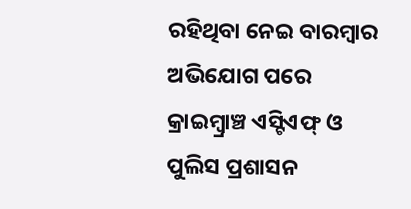ରହିଥିବା ନେଇ ବାରମ୍ବାର ଅଭିଯୋଗ ପରେ କ୍ରାଇମ୍ବ୍ରାଞ୍ଚ ଏସ୍ଟିଏଫ୍ ଓ ପୁଲିସ ପ୍ରଶାସନ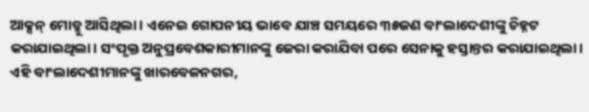ଆକ୍ସନ୍ ମୋଡ୍କୁ ଆସିଥିଲା। ଏନେଇ ଗୋପନୀୟ ଭାବେ ଯାଞ୍ଚ ସମୟରେ ୩୫ଜଣ ବାଂଲାଦେଶୀଙ୍କୁ ଚିହ୍ନଟ କରାଯାଇଥିଲା। ସଂପୃକ୍ତ ଅନୁପ୍ରବେଶକାରୀମାନଙ୍କୁ ଜେରା କରାଯିବା ପରେ ସେନାକୁ ହସ୍ତାନ୍ତର କରାଯାଇଥିଲା। ଏହି ବାଂଲାଦେଶୀମାନଙ୍କୁ ଖାରବେଳନଗର,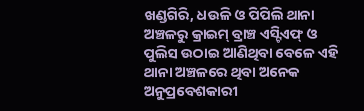ଖଣ୍ଡଗିରି, ଧଉଳି ଓ ପିପିଲି ଥାନା ଅଞ୍ଚଳରୁ କ୍ରାଇମ୍ ବ୍ରାଞ୍ଚ ଏସ୍ଟିଏଫ୍ ଓ ପୁଲିସ ଉଠାଇ ଆଣିଥିବା ବେଳେ ଏହି ଥାନା ଅଞ୍ଚଳରେ ଥିବା ଅନେକ ଅନୁପ୍ରବେଶକାରୀ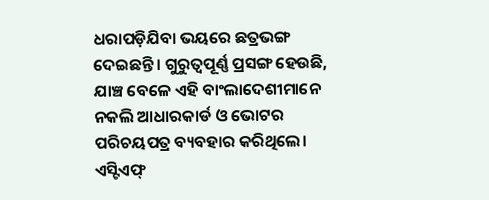ଧରାପଡ଼ିଯିବା ଭୟରେ ଛତ୍ରଭଙ୍ଗ ଦେଇଛନ୍ତି। ଗୁରୁତ୍ବପୂର୍ଣ୍ଣ ପ୍ରସଙ୍ଗ ହେଉଛି, ଯାଞ୍ଚ ବେଳେ ଏହି ବାଂଲାଦେଶୀମାନେ ନକଲି ଆଧାରକାର୍ଡ ଓ ଭୋଟର ପରିଚୟପତ୍ର ବ୍ୟବହାର କରିଥିଲେ। ଏସ୍ଟିଏଫ୍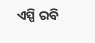ଏସ୍ପି ରବି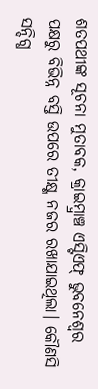ଶତପଥୀଙ୍କ ସୂଚନା ମୁତାବକ, କ୍ରାଇମ୍ବ୍ରାଞ୍ଚ ଏସ୍ଟିଏଫ୍ ଭୁବନେଶ୍ବର ପକ୍ଷରୁ ବିଭିନ୍ନ ବସ୍ତି ଉପରେ ତୀକ୍ଷ୍ଣ ନଜର ରଖାଯାଇଥିଲା। କୌଣସି ସନ୍ଦିଗ୍ଧ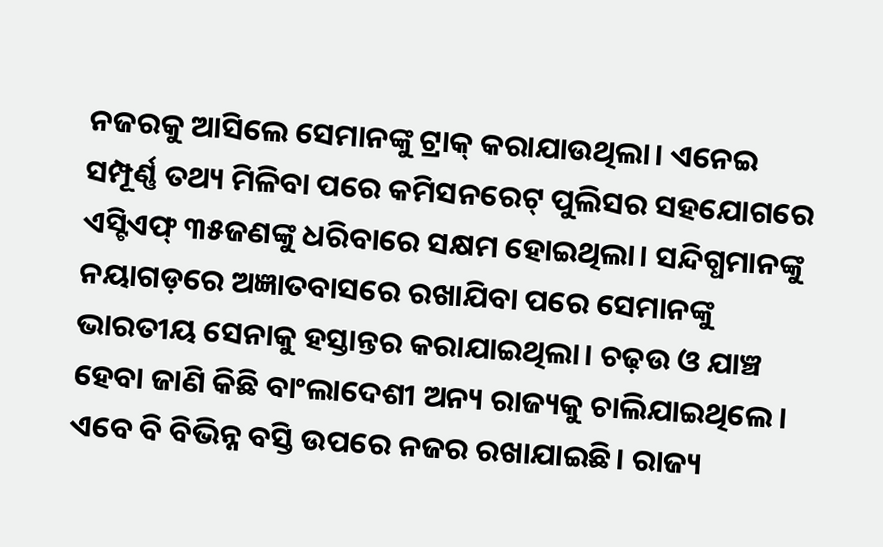ନଜରକୁ ଆସିଲେ ସେମାନଙ୍କୁ ଟ୍ରାକ୍ କରାଯାଉଥିଲା। ଏନେଇ ସମ୍ପୂର୍ଣ୍ଣ ତଥ୍ୟ ମିଳିବା ପରେ କମିସନରେଟ୍ ପୁଲିସର ସହଯୋଗରେ ଏସ୍ଟିଏଫ୍ ୩୫ଜଣଙ୍କୁ ଧରିବାରେ ସକ୍ଷମ ହୋଇଥିଲା। ସନ୍ଦିଗ୍ଧମାନଙ୍କୁ ନୟାଗଡ଼ରେ ଅଜ୍ଞାତବାସରେ ରଖାଯିବା ପରେ ସେମାନଙ୍କୁ ଭାରତୀୟ ସେନାକୁ ହସ୍ତାନ୍ତର କରାଯାଇଥିଲା। ଚଢ଼ଉ ଓ ଯାଞ୍ଚ ହେବା ଜାଣି କିଛି ବାଂଲାଦେଶୀ ଅନ୍ୟ ରାଜ୍ୟକୁ ଚାଲିଯାଇଥିଲେ। ଏବେ ବି ବିଭିନ୍ନ ବସ୍ତି ଉପରେ ନଜର ରଖାଯାଇଛି। ରାଜ୍ୟ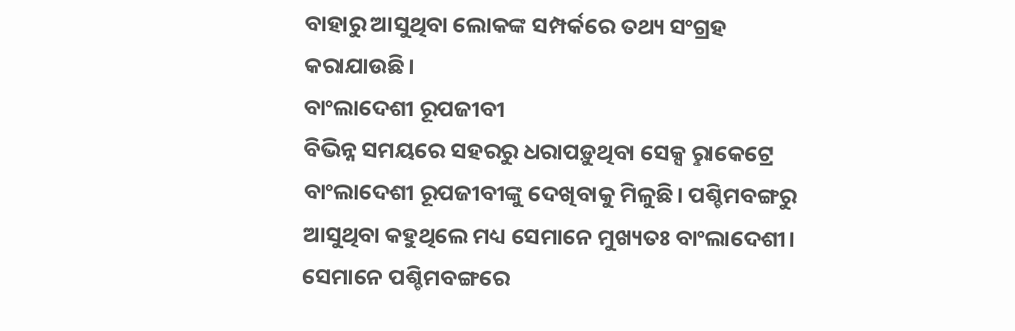ବାହାରୁ ଆସୁଥିବା ଲୋକଙ୍କ ସମ୍ପର୍କରେ ତଥ୍ୟ ସଂଗ୍ରହ କରାଯାଉଛି।
ବାଂଲାଦେଶୀ ରୂପଜୀବୀ
ବିଭିନ୍ନ ସମୟରେ ସହରରୁ ଧରାପଡ଼ୁଥିବା ସେକ୍ସ ରୢାକେଟ୍ରେ ବାଂଲାଦେଶୀ ରୂପଜୀବୀଙ୍କୁ ଦେଖିବାକୁ ମିଳୁଛି। ପଶ୍ଚିମବଙ୍ଗରୁ ଆସୁଥିବା କହୁଥିଲେ ମଧ୍ୟ ସେମାନେ ମୁଖ୍ୟତଃ ବାଂଲାଦେଶୀ। ସେମାନେ ପଶ୍ଚିମବଙ୍ଗରେ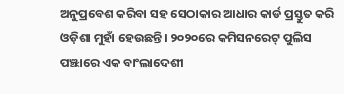ଅନୁପ୍ରବେଶ କରିବା ସହ ସେଠାକାର ଆଧାର କାର୍ଡ ପ୍ରସ୍ତୁତ କରି ଓଡ଼ିଶା ମୁହାଁ ହେଉଛନ୍ତି। ୨୦୨୦ରେ କମିସନରେଟ୍ ପୁଲିସ ପଞ୍ଝାରେ ଏକ ବାଂଲାଦେଶୀ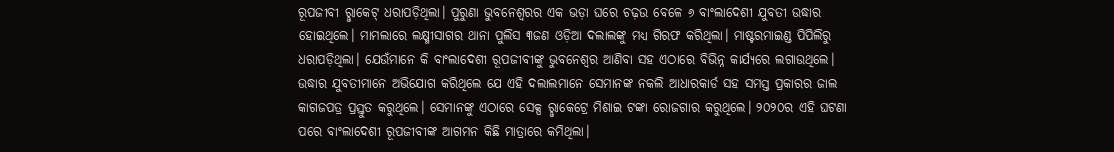ରୂପଜୀବୀ ରୢାକେଟ୍ ଧରାପଡ଼ିଥିଲା। ପୁରୁଣା ଭୁବନେଶ୍ବରର ଏକ ଭଡ଼ା ଘରେ ଚଢ଼ଉ ବେଳେ ୬ ବାଂଲାଦେଶୀ ଯୁବତୀ ଉଦ୍ଧାର ହୋଇଥିଲେ। ମାମଲାରେ ଲକ୍ଷ୍ମୀସାଗର ଥାନା ପୁଲିସ ୩ଜଣ ଓଡ଼ିଆ ଦଲାଲଙ୍କୁ ମଧ୍ୟ ଗିରଫ କରିଥିଲା। ମାଷ୍ଟରମାଇଣ୍ଡ ପିପିଲିରୁ ଧରାପଡ଼ିଥିଲା। ଯେଉଁମାନେ କି ବାଂଲାଦେଶୀ ରୂପଜୀବୀଙ୍କୁ ଭୁବନେଶ୍ବର ଆଣିବା ସହ ଏଠାରେ ବିଭିନ୍ନ କାର୍ଯ୍ୟରେ ଲଗାଉଥିଲେ। ଉଦ୍ଧାର ଯୁବତୀମାନେ ଅଭିଯୋଗ କରିଥିଲେ ଯେ ଏହି ଦଲାଲମାନେ ସେମାନଙ୍କ ନକଲି ଆଧାରକାର୍ଡ ସହ ସମସ୍ତ ପ୍ରକାରର ଜାଲ କାଗଜପତ୍ର ପ୍ରସ୍ତୁତ କରୁଥିଲେ। ସେମାନଙ୍କୁ ଏଠାରେ ସେକ୍ସ ରୢାକେଟ୍ରେ ମିଶାଇ ଟଙ୍କା ରୋଜଗାର କରୁଥିଲେ। ୨୦୨୦ର ଏହି ଘଟଣା ପରେ ବାଂଲାଦେଶୀ ରୂପଜୀବୀଙ୍କ ଆଗମନ କିଛି ମାତ୍ରାରେ କମିଥିଲା।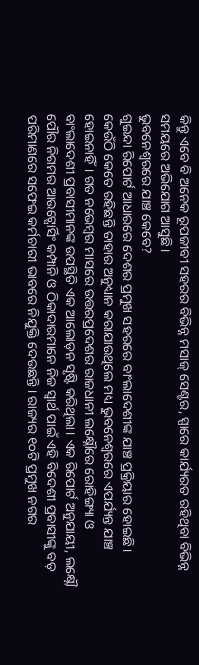କିନ୍ତୁ ଏବେ ବି ଅନେକ ରୂପଜୀବୀ ସହରର ବିଭିନ୍ନ ମସାଜ୍ ସେଣ୍ଟର, ସ୍ପାରେ କାର୍ଯ୍ୟରତ ରହିଥିବା ବିଭିନ୍ନ ସମୟରେ ଅଭିଯୋଗ ଆସୁଛି।
ଭୁବନେଶ୍ବରରେ ଯାଞ୍ଚ କେବେ?
ଗୁଇନ୍ଦା ରିପୋର୍ଟ ଆଧାରରେ ଦେଶର ପ୍ରମୁଖ ସହରରେ ବାଂଲାଦେଶୀଙ୍କ ଯାଞ୍ଚ ପ୍ରକ୍ରିୟାର ହୋଇଛି। କେଉଁଠି କେତେ ରହିଛନ୍ତି ତାହାର ଅନୁଧ୍ୟାନ କରାଯାଉଥିଲେ ମଧ୍ୟ ଭୁବନେଶ୍ବରରେ ଏପର୍ଯ୍ୟନ୍ତ ଯାଞ୍ଚ ହୋଇନାହିଁ। ଗତ ନଭେମ୍ବର ମାସରେ ଉତ୍ତରପ୍ରଦେଶର ରାଜଧାନୀ ଲକ୍ଷ୍ନୌରେ ରୋହିଙ୍ଗ୍ୟା ଓ ବାଂଲାଦେଶୀ ପ୍ରବାସୀମାନଙ୍କ ଉପସ୍ଥିତି ଏକ ଆଲୋଡ଼ନ ସୃଷ୍ଟି କରିଥିଲା। ଏକ ରିପୋର୍ଟ ଅନୁଯାୟୀ, ଲକ୍ଷ୍ନୌ ପୌର ନିଗମର ଆଉଟ୍ସୋର୍ସିଂ କମ୍ପାନି ଓ ଠିକାଦାରମାନେ ନିଜ ସ୍ୱାର୍ଥ ପାଇଁ ଏହି ବିଦେଶୀ ପ୍ରବାସୀଙ୍କୁ ବଡ଼ ପରିମାଣରେ ସଫେଇ କର୍ମଚାରୀ ଭାବରେ ନିଯୁକ୍ତି ଦେଉଛନ୍ତି। ରାଜ୍ୟର ୧୦ଟି ପ୍ରମୁଖ ନଗର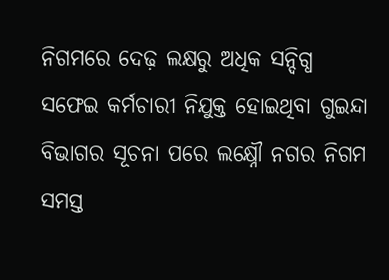ନିଗମରେ ଦେଢ଼ ଲକ୍ଷରୁ ଅଧିକ ସନ୍ଦିଗ୍ଧ ସଫେଇ କର୍ମଚାରୀ ନିଯୁକ୍ତ ହୋଇଥିବା ଗୁଇନ୍ଦା ବିଭାଗର ସୂଚନା ପରେ ଲକ୍ଷ୍ନୌ ନଗର ନିଗମ ସମସ୍ତ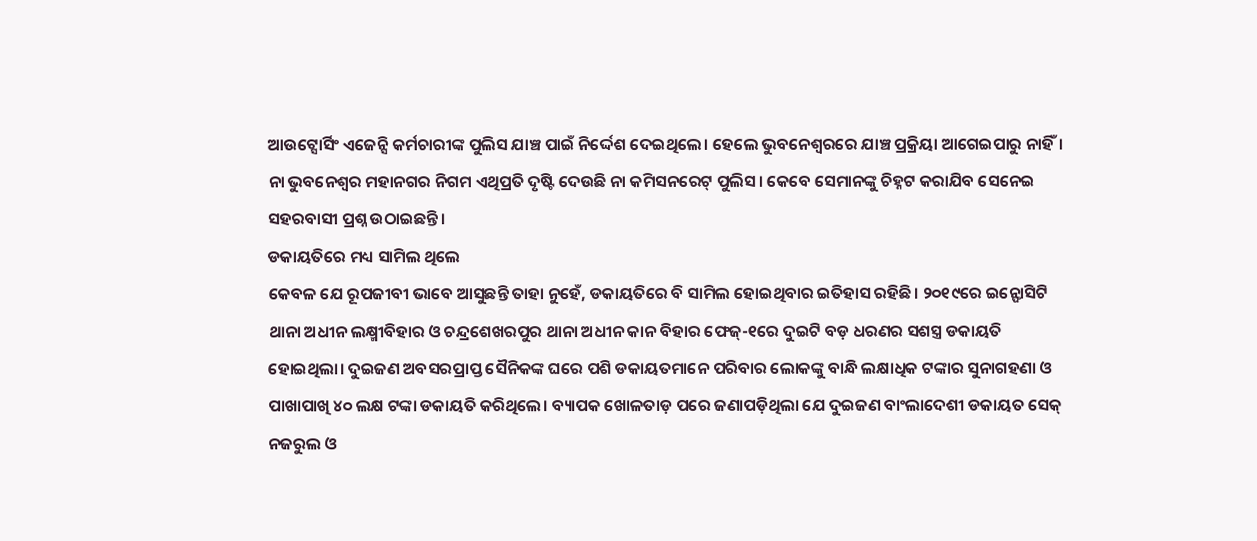ଆଉଟ୍ସୋର୍ସିଂ ଏଜେନ୍ସି କର୍ମଚାରୀଙ୍କ ପୁଲିସ ଯାଞ୍ଚ ପାଇଁ ନିର୍ଦ୍ଦେଶ ଦେଇଥିଲେ। ହେଲେ ଭୁବନେଶ୍ବରରେ ଯାଞ୍ଚ ପ୍ରକ୍ରିୟା ଆଗେଇପାରୁ ନାହିଁ। ନା ଭୁବନେଶ୍ବର ମହାନଗର ନିଗମ ଏଥିପ୍ରତି ଦୃଷ୍ଟି ଦେଉଛି ନା କମିସନରେଟ୍ ପୁଲିସ। କେବେ ସେମାନଙ୍କୁ ଚିହ୍ନଟ କରାଯିବ ସେନେଇ ସହରବାସୀ ପ୍ରଶ୍ନ ଉଠାଇଛନ୍ତି।
ଡକାୟତିରେ ମଧ୍ୟ ସାମିଲ ଥିଲେ
କେବଳ ଯେ ରୂପଜୀବୀ ଭାବେ ଆସୁଛନ୍ତି ତାହା ନୁହେଁ, ଡକାୟତିରେ ବି ସାମିଲ ହୋଇଥିବାର ଇତିହାସ ରହିଛି। ୨୦୧୯ରେ ଇନ୍ଫୋସିଟି ଥାନା ଅଧୀନ ଲକ୍ଷ୍ମୀବିହାର ଓ ଚନ୍ଦ୍ରଶେଖରପୁର ଥାନା ଅଧୀନ କାନ ବିହାର ଫେଜ୍-୧ରେ ଦୁଇଟି ବଡ଼ ଧରଣର ସଶସ୍ତ୍ର ଡକାୟତି ହୋଇଥିଲା। ଦୁଇଜଣ ଅବସରପ୍ରାପ୍ତ ସୈନିକଙ୍କ ଘରେ ପଶି ଡକାୟତମାନେ ପରିବାର ଲୋକଙ୍କୁ ବାନ୍ଧି ଲକ୍ଷାଧିକ ଟଙ୍କାର ସୁନାଗହଣା ଓ ପାଖାପାଖି ୪୦ ଲକ୍ଷ ଟଙ୍କା ଡକାୟତି କରିଥିଲେ। ବ୍ୟାପକ ଖୋଳତାଡ଼ ପରେ ଜଣାପଡ଼ିଥିଲା ଯେ ଦୁଇଜଣ ବାଂଲାଦେଶୀ ଡକାୟତ ସେକ୍ ନଜରୁଲ ଓ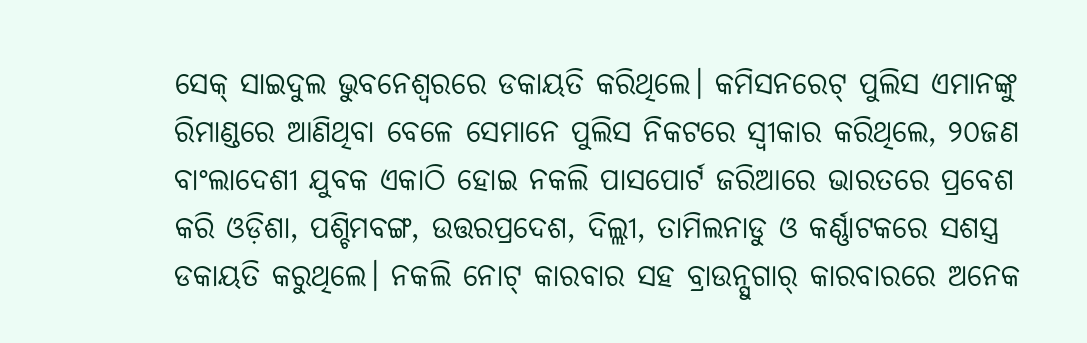ସେକ୍ ସାଇଦୁଲ ଭୁବନେଶ୍ୱରରେ ଡକାୟତି କରିଥିଲେ। କମିସନରେଟ୍ ପୁଲିସ ଏମାନଙ୍କୁ ରିମାଣ୍ଡରେ ଆଣିଥିବା ବେଳେ ସେମାନେ ପୁଲିସ ନିକଟରେ ସ୍ୱୀକାର କରିଥିଲେ, ୨୦ଜଣ ବାଂଲାଦେଶୀ ଯୁବକ ଏକାଠି ହୋଇ ନକଲି ପାସପୋର୍ଟ ଜରିଆରେ ଭାରତରେ ପ୍ରବେଶ କରି ଓଡ଼ିଶା, ପଶ୍ଚିମବଙ୍ଗ, ଉତ୍ତରପ୍ରଦେଶ, ଦିଲ୍ଲୀ, ତାମିଲନାଡୁ ଓ କର୍ଣ୍ଣାଟକରେ ସଶସ୍ତ୍ର ଡକାୟତି କରୁଥିଲେ। ନକଲି ନୋଟ୍ କାରବାର ସହ ବ୍ରାଉନ୍ସୁଗାର୍ କାରବାରରେ ଅନେକ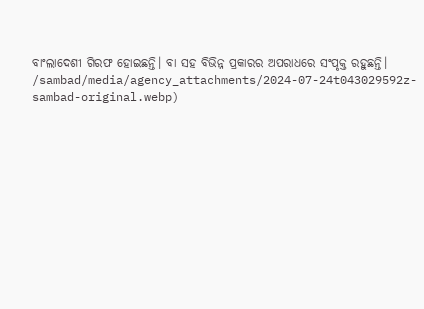ବାଂଲାଦେଶୀ ଗିରଫ ହୋଇଛନ୍ତି। ବା ସହ ବିଭିନ୍ନ ପ୍ରକାରର ଅପରାଧରେ ସଂପୃକ୍ତ ରହୁଛନ୍ତି।
/sambad/media/agency_attachments/2024-07-24t043029592z-sambad-original.webp)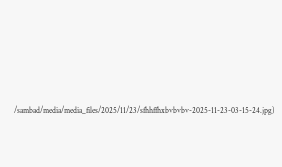/sambad/media/media_files/2025/11/23/sfhhffhxbvbvbv-2025-11-23-03-15-24.jpg)